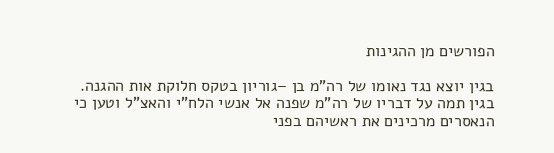הפורשים מן ההגינות

בגין יוצא נגד נאומו של רה"מ בן –גוריון בטקס חלוקת אות ההגנה. בגין תמה על דבריו של רה"מ שפנה אל אנשי הלח"י והאצ"ל וטען כי הנאסרים מרכינים את ראשיהם בפני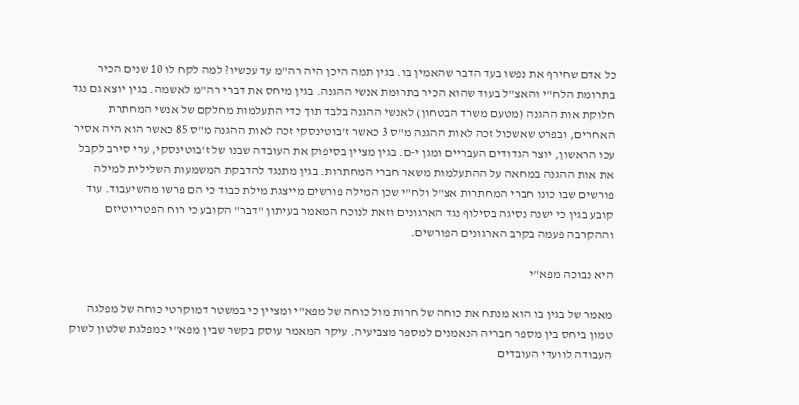כל אדם שחירף את נפשו בעד הדבר שהאמין בו. בגין תמה היכן היה רה"מ עד עכשיו? למה לקח לו 10 שנים הכיר בתרומת הלח"י והאצ"ל בעוד שהוא הכיר בתרומת אנשי ההגנה. בגין מיחס את דברי רה"מ לאשמה. בגין יוצא גם נגד חלוקת אות ההגנה (מטעם משרד הבטחון) לאנשי ההגנה בלבד תוך כדי התעלמות מחלקם של אנשי המחתרת האחרים, ובפרט שאשכול זכה לאות ההגנה מ"ס 3 כאשר ז'בוטינסקי זכה לאות ההגנה מ"ס 85 כאשר הוא היה אסיר עכו הראשון, יוצר הגדודים העבריים ומגן י-ם. בגין מציין בסיפוק את העובדה שבנו של ז'בוטינסקי, ערי סירב לקבל את אות ההגנה במחאה על ההתעלמות משאר חברי המחתרות. בגין מתנגד להדבקת המשמעות השלילית למילה פורשים שבו כונו חברי המחתרות אצ"ל ולח"י שכן המילה פורשים מייצגת מילת כבוד כי הם פרשו מהשיעבוד. עוד קובע בגין כי ישנה נסיגה בסילוף נגד הארגונים וזאת לנוכח המאמר בעיתון "דבר" הקובע כי רוח הפטריוטיזם וההקרבה פעמה בקרב הארגונים הפורשים.

היא נבוכה מפא"י

מאמר של בגין בו הוא מנתח את כוחה של חרות מול כוחה של מפא"י ומציין כי במשטר דמוקרטי כוחה של מפלגה טמון ביחס בין מספר חבריה הנאמנים למספר מצביעיה. עיקר המאמר עוסק בקשר שבין מפא"י כמפלגת שלטון לשוק העבודה לוועדי העובדים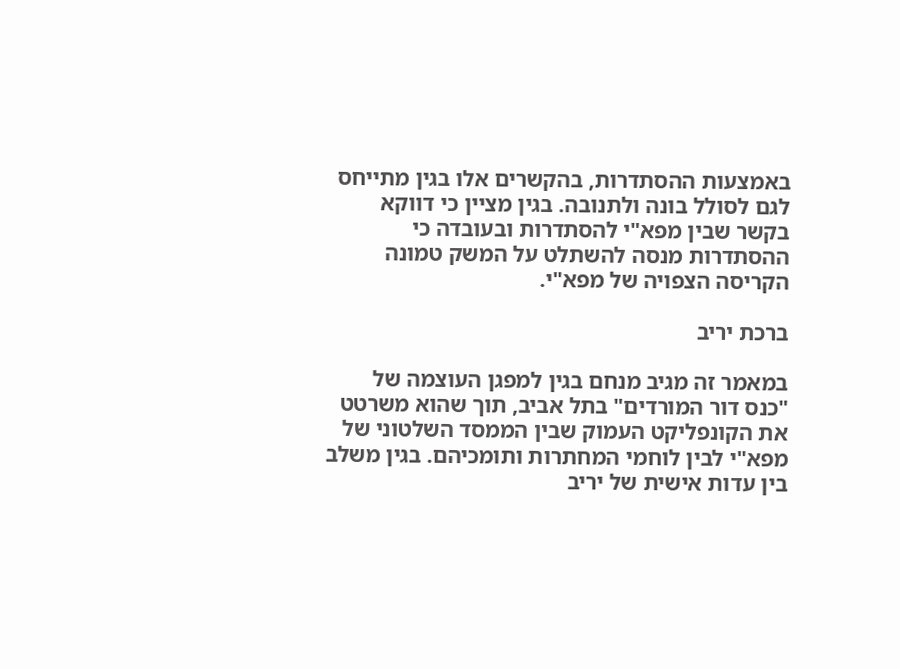באמצעות ההסתדרות, בהקשרים אלו בגין מתייחס לגם לסולל בונה ולתנובה. בגין מציין כי דווקא בקשר שבין מפא"י להסתדרות ובעובדה כי ההסתדרות מנסה להשתלט על המשק טמונה הקריסה הצפויה של מפא"י.

ברכת יריב

במאמר זה מגיב מנחם בגין למפגן העוצמה של "כנס דור המורדים" בתל אביב, תוך שהוא משרטט את הקונפליקט העמוק שבין הממסד השלטוני של מפא"י לבין לוחמי המחתרות ותומכיהם. בגין משלב בין עדות אישית של יריב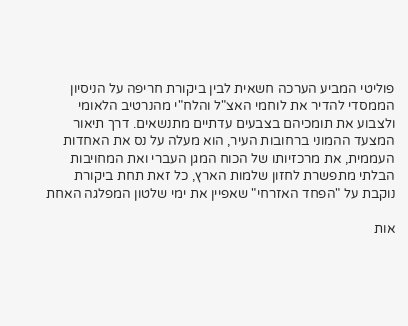פוליטי המביע הערכה חשאית לבין ביקורת חריפה על הניסיון הממסדי להדיר את לוחמי האצ"ל והלח"י מהנרטיב הלאומי ולצבוע את תומכיהם בצבעים עדתיים מתנשאים. דרך תיאור המצעד ההמוני ברחובות העיר, הוא מעלה על נס את האחדות העממית, את מרכזיותו של הכוח המגן העברי ואת המחויבות הבלתי מתפשרת לחזון שלמות הארץ, כל זאת תחת ביקורת נוקבת על "הפחד האזרחי" שאפיין את ימי שלטון המפלגה האחת

אות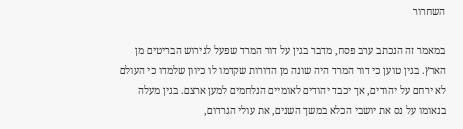השחרור

במאמר זה הנכתב ערב פסח, מדבר בגין על דור המרד שפעל לגירוש הבריטים מן הארץ. בגין טוען כי דור המרד היה שונה מן הדורות שקדמו לו כיוון שלמדו כי העולם לא ירחם על יהודים, אך יכבד יהודים לאומיים הנלחמים למען ארצם. בגין מעלה בנאומו על נס את יושבי הכלא במשך השנים, את עולי הגרדום,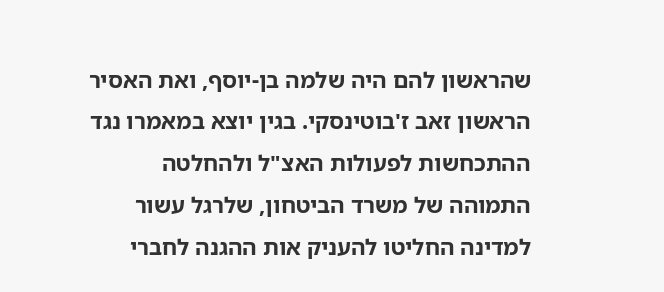שהראשון להם היה שלמה בן-יוסף, ואת האסיר הראשון זאב ז'בוטינסקי. בגין יוצא במאמרו נגד ההתכחשות לפעולות האצ"ל ולהחלטה התמוהה של משרד הביטחון, שלרגל עשור למדינה החליטו להעניק אות ההגנה לחברי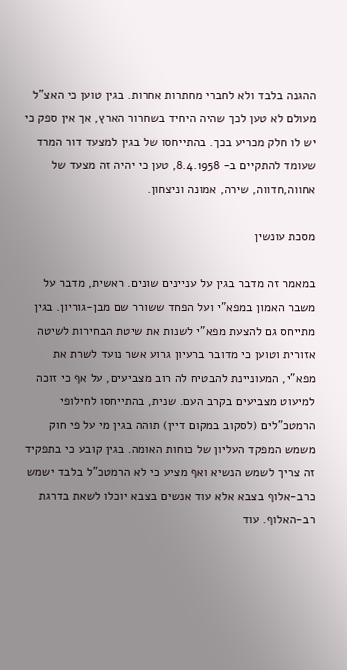ההגנה בלבד ולא לחברי מחתרות אחרות. בגין טוען כי האצ"ל מעולם לא טען לכך שהיה היחיד בשחרור הארץ, אך אין ספק כי יש לו חלק מכריע בכך. בהתייחסו של בגין למצעד דור המרד שעומד להתקיים ב- 8.4.1958, טען כי יהיה זה מצעד של אחווה,חדווה, שירה, אמונה וניצחון.

מסכת עונשין

במאמר זה מדבר בגין על עניינים שונים. ראשית, מדבר על משבר האמון במפא"י ועל הפחד ששורר שם מבן-גוריון. בגין מתייחס גם להצעת מפא"י לשנות את שיטת הבחירות לשיטה אזורית וטוען כי מדובר ברעיון גרוע אשר נועד לשרת את מפא"י, המעוניינת להבטיח לה רוב מצביעים, על אף כי זוכה למיעוט מצביעים בקרב העם. שנית, בהתייחסו לחילופי הרמטכ"לים (לסקוב במקום דיין) תוהה בגין מי על פי חוק משמש המפקד העליון של כוחות האומה. בגין קובע כי בתפקיד זה צריך לשמש הנשיא ואף מציע כי לא הרמטכ"ל בלבד ישמש כרב-אלוף בצבא אלא עוד אנשים בצבא יוכלו לשאת בדרגת רב-האלוף. עוד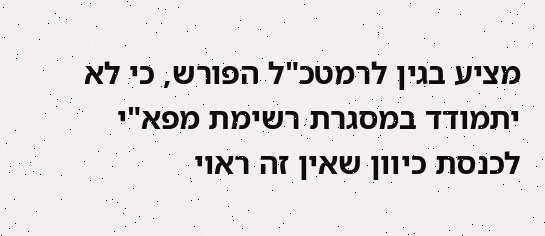מציע בגין לרמטכ"ל הפורש, כי לא יתמודד במסגרת רשימת מפא"י לכנסת כיוון שאין זה ראוי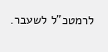לרמטכ"ל לשעבר.